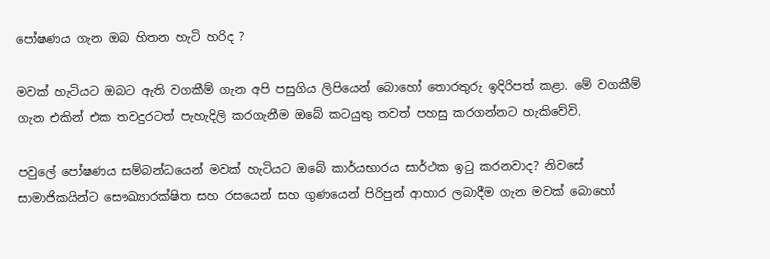පෝෂණය ගැන ඔබ හිතන හැටි හරිද ?

මවක් හැටියට ඔබට ඇති වගකීම් ගැන අපි පසුගිය ලිපියෙන් බොහෝ ‍තොරතුරු ඉදිරිපත් කළා. මේ වගකීම් ගැන එකින් එක තවදුරටත් පැහැදිලි කරගැනීම ඔබේ කටයුතු තවත් පහසු කරගන්නට ‍හැකිවේවි.

පවුලේ පෝෂණය සම්බන්ධයෙන් මවක් හැටියට ඔබේ කාර්යභාරය සාර්ථක ඉටු කරනවාද? නිවසේ සාමාජිකයින්ට සෞඛ්‍යාරක්ෂිත සහ රසයෙන් සහ ගුණයෙන් පිරිපුන් ආහාර ලබාදීම ගැන මවක් බොහෝ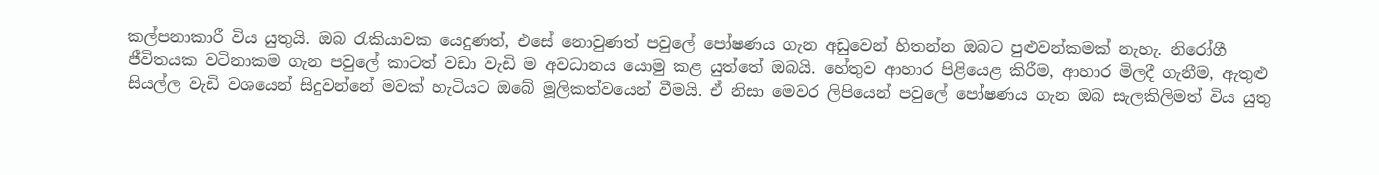කල්පනාකාරී විය යුතුයි. ඔබ රැකියාවක යෙදුණත්, එසේ නොවුණත් පවුලේ පෝෂණය ගැන අඩුවෙන් හිතන්න ඔබට පුළුවන්කමක් නැහැ. නිරෝගී ජීවිතයක වටිනාකම ගැන පවුලේ කාටත් වඩා වැඩි ම අවධානය යොමු කළ යුත්තේ ඔබයි. හේතුව ආහාර පිළියෙළ කිරීම, ආහාර මිලදී ගැනීම, ඇතුළු සියල්ල වැඩි වශයෙන් සිදුවන්නේ මවක් හැටියට ඔබේ මූලිකත්වයෙන් වීමයි. ඒ නිසා මෙවර ලිපියෙන් පවුලේ පෝෂණය ගැන ඔබ සැලකිලිමත් විය යුතු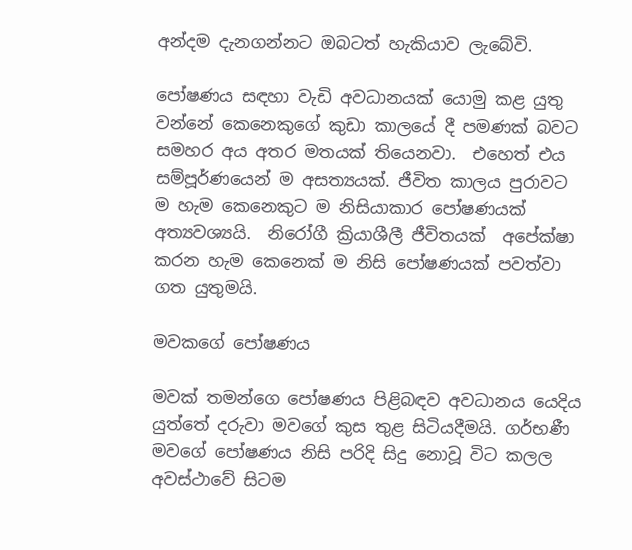අන්දම දැනගන්නට ඔබටත් හැකියාව ලැබේවි.

පෝෂණය සඳහා වැඩි අවධානයක් යොමු කළ යුතු වන්නේ කෙනෙකුගේ කුඩා කාලයේ දී පමණක් බවට සමහර අය අතර මතයක් තියෙනවා.  එහෙත් එය සම්පූර්ණයෙන් ම අසත්‍යයක්. ජීවිත කාලය පුරාවට ම හැම‍ කෙනෙකුට ම නිසියාකාර පෝෂණයක් අත්‍යවශ්‍යයි.  නිරෝගී ක්‍රියාශීලී ජීවිතයක්  අපේක්ෂා කරන හැම කෙනෙක් ම නිසි පෝෂණයක් පවත්වා ගත යුතුමයි.

මවකගේ පෝෂණය

මවක් තමන්ගෙ පෝෂණය පිළිබඳව අවධානය යෙදිය යුත්තේ දරුවා මවගේ කුස තුළ සිටියදීමයි. ගර්භණී මවගේ පෝෂණය නිසි පරිදි සිදු නොවූ විට කලල අවස්ථාවේ සිටම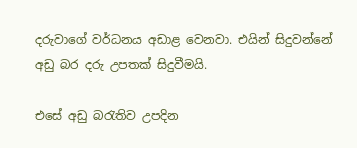දරුවාගේ වර්ධනය අඩාළ වෙනවා. එයින් සිදුවන්නේ අඩු බර දරු උපතක් සිදුවීමයි.

එසේ අඩු බරැතිව උපදින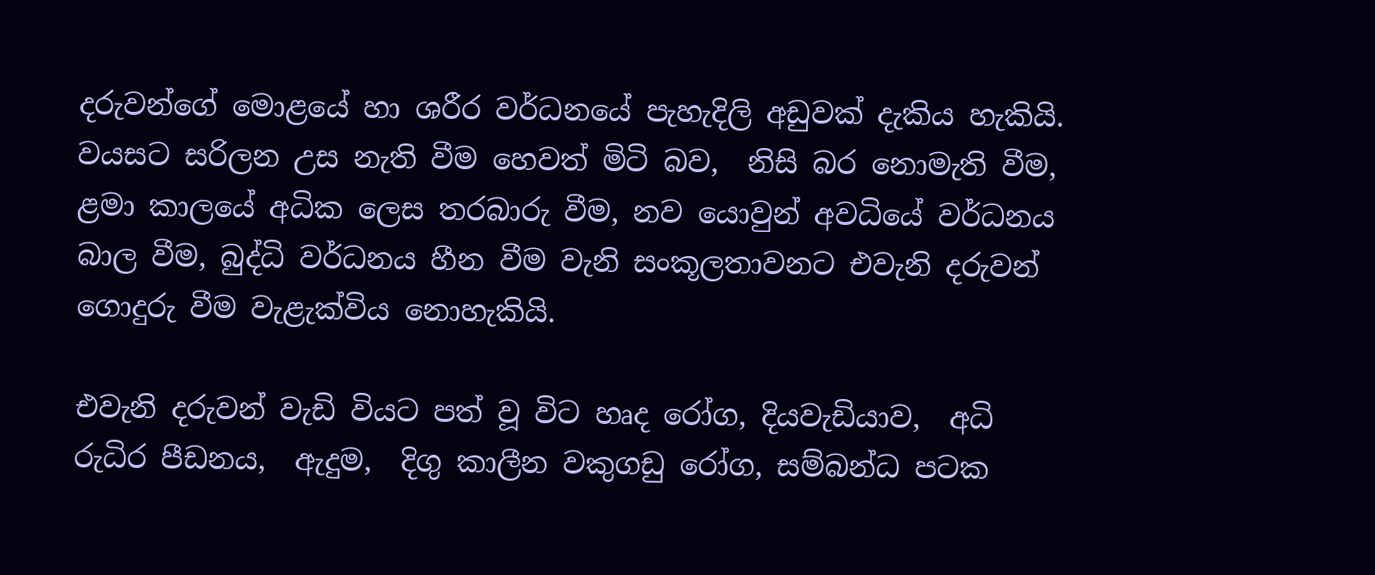දරුවන්ගේ මොළයේ හා ශරීර වර්ධනයේ පැහැදිලි අඩුවක් දැකිය හැකියි. වයසට සරිලන උස නැති වීම හෙවත් මිටි බව,  නිසි බර නොමැති වීම, ළමා කාලයේ අධික ලෙස තරබාරු වීම, නව යොවුන් අවධියේ වර්ධනය බාල වීම, බුද්ධි වර්ධනය හීන වීම වැනි සංකූලතාවනට එවැනි දරුවන් ගොදුරු වීම වැළැක්විය නොහැකියි.

එවැනි දරුවන් වැඩි වියට පත් වූ විට හෘද රෝග, දියවැඩියාව,  අධි රුධිර පීඩනය,  ඇදුම,  දිගු කාලීන වකුගඩු රෝග, සම්බන්ධ පටක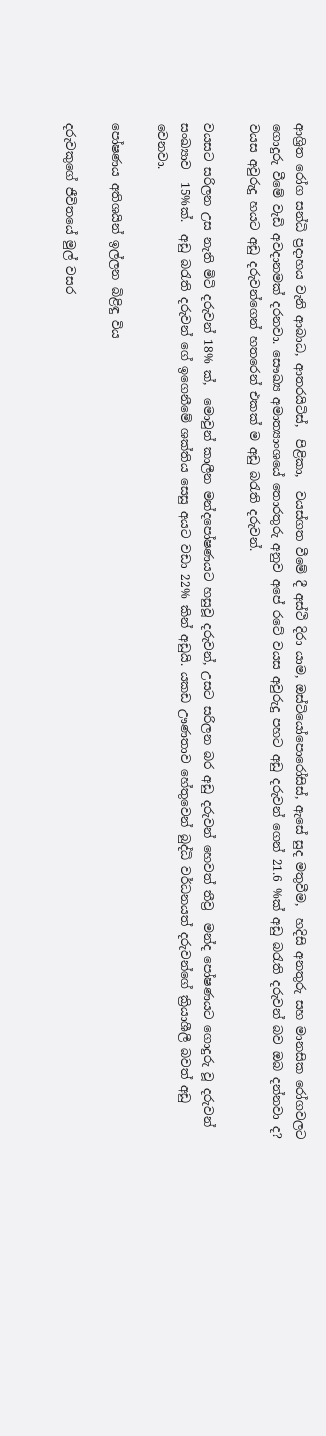ආශ්‍රිත රෝග සන්ධි ප්‍රදාහය වැනි ආබාධ, ආතරයිටිස්,  පිළිකා,  වයස්ගත වීමේ දී අස්ථි දිරා යාම, ඔස්ටියෝපොරෝසිස්, ඇසේ සුද මතුවීම,  හදිසි අනතුරු සහ මානසික රෝගවලට ගොදුරු වීමේ වැඩි අවදානමක් දරනවා. සෞඛ්‍ය අමාත්‍යාංශයේ තොරතුරු අනුව අපේ රටේ වයස අවුරුදු පහට අඩු දරුවන් ගෙන් 21.6 %ක් අඩු බරැති දරුවන් බව ඔබ දන්නවා ද? වයස අවුරුදු හයට අඩු දරුවන්ගෙන් හතරෙන් එකක් ම අඩු බරැති දරුවන්.

වයසට සරිලන උස නැති මිටි දරුවන් 18% ක්,  මොවුන් කාලීන මන්දපෝෂණයට හසුවූ දරුවන්, උසට සරිලන බර අඩු දරුවන් හෙවත් තීව්‍ර  මන්ද පෝෂණයට ගොදුරු වූ දරුවන් සංඛ්‍යාව  15%ක්.  අඩු බරැති දරුවන් ගේ ඉගෙනීමේ ශක්තිය සෙසු අයට වඩා 22% කින් අඩුයි. යකඩ ඌණතාව හේතුවෙන් බුද්ධි වර්ධනයත් දරුවන්ගේ ක්‍රියාශීලී බවත් අඩු වෙනවා.

පෝෂණය අතිශයින් ඉල්ලන බිළිඳු විය

දරුවකුගේ ජීවිතයේ මුල් වසර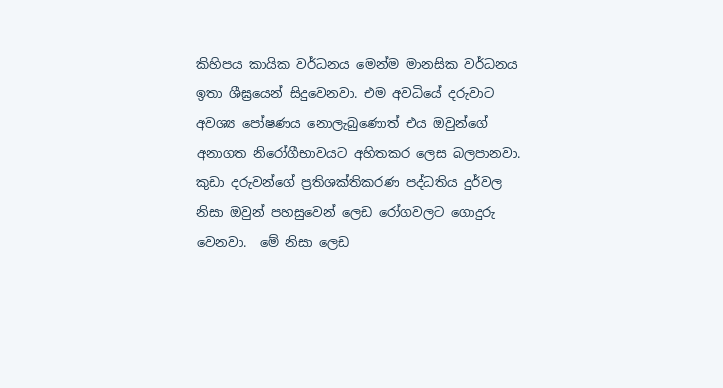කිහිපය කායික වර්ධනය මෙන්ම මානසික වර්ධනය ඉතා ශීඝ්‍රයෙන් සිදුවෙනවා. එම අවධියේ දරුවාට අවශ්‍ය පෝෂණය නොලැබුණොත් එය ඔවුන්ගේ අනාගත නිරෝගීභාවයට අහිතකර ලෙස බලපානවා. කුඩා දරුවන්ගේ ප්‍රතිශක්තිකරණ පද්ධතිය දුර්වල නිසා ඔවුන් පහසුවෙන් ලෙඩ රෝගවලට ගොදුරු වෙනවා.  මේ නිසා ලෙඩ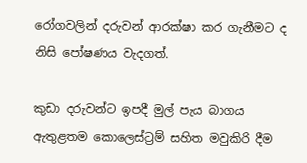රෝගවලින් දරුවන් ආරක්ෂා කර ගැනීමට ද නිසි පෝෂණය වැදගත්.

කුඩා දරුවන්ට ඉපදී මුල් පැය බාගය ඇතුළතම කොලෙස්ට්‍රම් සහිත මවුකිරි දීම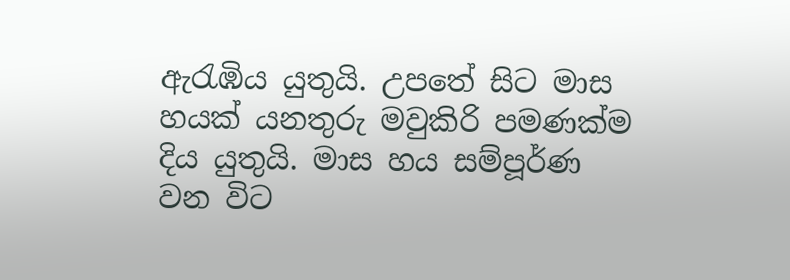ඇරැඹිය යුතුයි. උපතේ සිට මාස හයක් යනතුරු මවුකිරි පමණක්ම දිය යුතුයි. මාස හය සම්පූර්ණ වන විට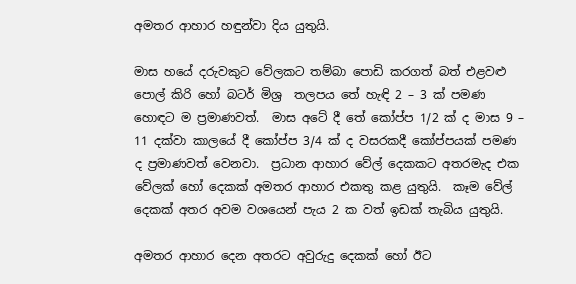අමතර ආහාර හඳුන්වා දිය යුතුයි.

මාස හයේ දරුවකුට වේලකට තම්බා පොඩි කරගත් බත් එළවළු පොල් කිරි හෝ බටර් මිශ්‍ර  තලපය තේ හැඳි 2 – 3 ක් පමණ හොඳට ම ප්‍රමාණවත්.  මාස අටේ දී තේ කෝප්ප 1/2 ක් ද මාස 9 – 11 දක්වා කාලයේ දී කෝප්ප 3/4 ක් ද වසරකදී කෝප්පයක් පමණ ද ප්‍රමාණවත් වෙනවා.  ප්‍රධාන ආහාර වේල් දෙකකට අතරමැද එක වේලක් හෝ දෙකක් අමතර ආහාර එකතු කළ යුතුයි.  කෑම වේල් දෙකක් අතර අවම වශයෙන් පැය 2 ක වත් ඉඩක් තැබිය යුතුයි.

අමතර ආහාර දෙන අතරට අවුරුදු දෙකක් හෝ ඊට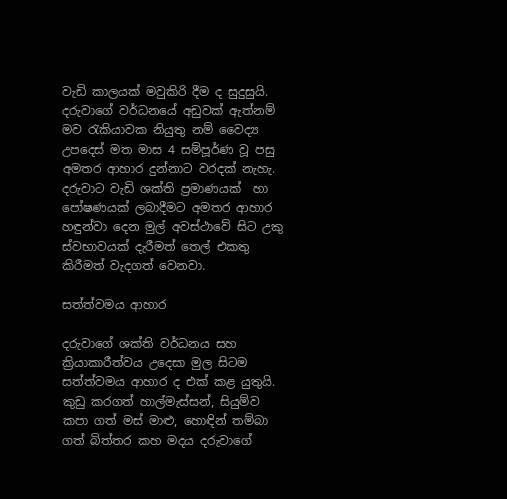වැඩි කාලයක් මවුකිරි දීම ද සුදුසුයි. දරුවාගේ වර්ධනයේ අඩුවක් ඇත්නම් මව රැකියාවක නියුතු නම් වෛද්‍ය උපදෙස් මත මාස 4 සම්පූර්ණ වූ පසු අමතර ආහාර දුන්නාට වරදක් නැහැ. දරුවාට වැඩි ශක්ති ප්‍රමාණයක්  හා පෝෂණයක් ලබාදීමට අමතර ආහාර හඳුන්වා දෙන මුල් අවස්ථාවේ සිට උකු ස්වභාවයක් දැරීමත් තෙල් එකතු කිරීමත් වැදගත් වෙනවා.

සත්ත්වමය ආහාර

දරුවාගේ ශක්ති වර්ධනය සහ ක්‍රියාකාරීත්වය උදෙසා මුල සිටම සත්ත්වමය ආහාර ද එක් කළ යුතුයි. කුඩු කරගත් හාල්මැස්සන්, සියුම්ව කපා ගත් මස් මාළු, හොඳින් තම්බා ගත් බිත්තර කහ මදය දරුවාගේ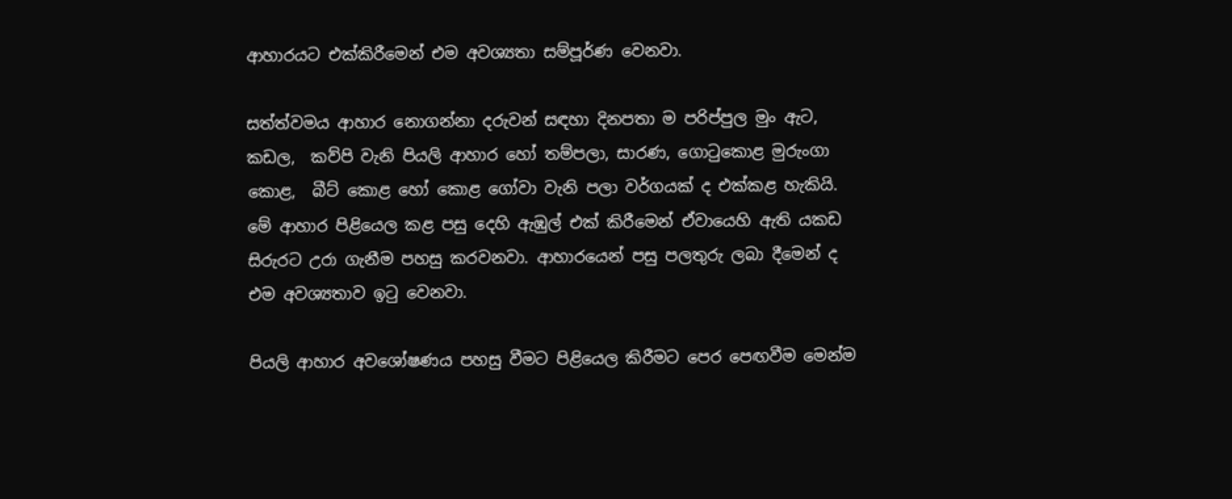ආහාරයට එක්කිරීමෙන් එම අවශ්‍යතා සම්පූර්ණ වෙනවා.

සත්ත්වමය ආහාර නොගන්නා දරුවන් සඳහා දිනපතා ම පරිප්පුල මුං ඇට, කඩල,  කව්පි වැනි පියලි ආහාර හෝ තම්පලා, සාරණ, ගොටුකොළ මුරුංගා කොළ,  බීට් කොළ හෝ කොළ ගෝවා වැනි පලා වර්ගයක් ද එක්කළ හැකියි. මේ ආහාර පිළියෙල කළ පසු දෙහි ඇඹුල් එක් කිරීමෙන් ඒවායෙහි ඇති යකඩ සිරුරට උරා ගැනීම පහසු කරවනවා. ආහාරයෙන් පසු පලතුරු ලබා දීමෙන් ද එම අවශ්‍යතාව ඉටු වෙනවා.

පියලි ආහාර අවශෝෂණය පහසු වීමට පිළියෙල කිරීමට පෙර පෙඟවීම මෙන්ම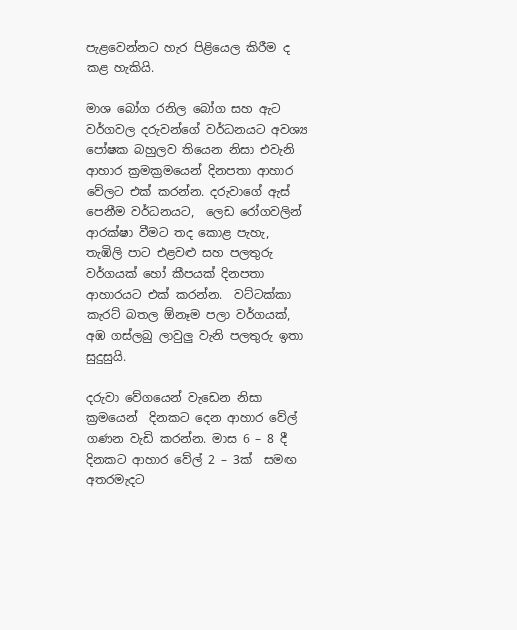පැළවෙන්නට හැර පිළියෙල කිරීම ද කළ හැකියි.

මාශ බෝග රනිල බෝග සහ ඇට වර්ගවල දරුවන්ගේ වර්ධනයට අවශ්‍ය පෝෂක බහුලව තියෙන නිසා එවැනි ආහාර ක්‍රමක්‍රමයෙන් දිනපතා ආහාර වේලට එක් කරන්න. දරුවාගේ ඇස් පෙනීම වර්ධනයට,  ලෙඩ රෝගවලින් ආරක්ෂා වීමට තද කොළ පැහැ,  තැඹිලි පාට එළවළු සහ පලතුරු වර්ගයක් හෝ කීපයක් දිනපතා ආහාරයට එක් කරන්න.  වට්ටක්කා කැරට් බතල ඕනෑම පලා වර්ගයක්,  අඹ ගස්ලබු ලාවුලු වැනි පලතුරු ඉතා සුදුසුයි.

දරුවා වේගයෙන් වැඩෙන නිසා ක්‍රමයෙන්  දිනකට දෙන ආහාර වේල් ගණන වැඩි කරන්න. මාස 6 – 8 දී දිනකට ආහාර වේල් 2 – 3ක්  සමඟ අතරමැදට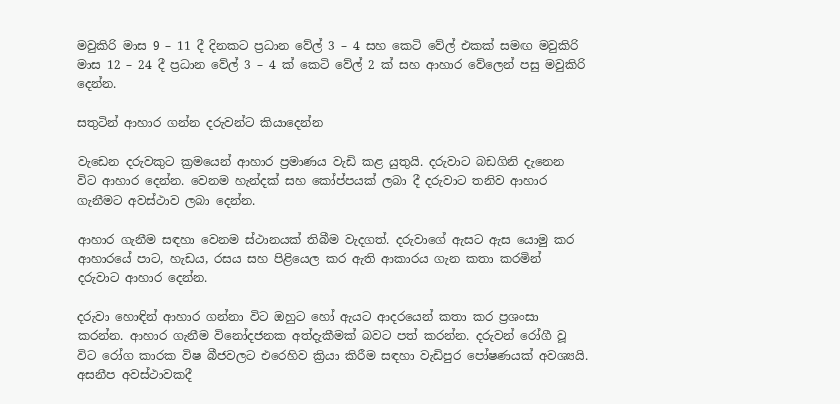මවුකිරි මාස 9 – 11 දී දිනකට ප්‍රධාන වේල් 3 – 4 සහ කෙටි වේල් එකක් සමඟ මවුකිරි මාස 12 – 24 දී ප්‍රධාන වේල් 3 – 4 ක් කෙටි වේල් 2 ක් සහ ආහාර වේලෙන් පසු මවුකිරි දෙන්න.

සතුටින් ආහාර ගන්න දරුවන්ට කියාදෙන්න

වැඩෙන දරුවකුට ක්‍රමයෙන් ආහාර ප්‍රමාණය වැඩි කළ යුතුයි. දරුවාට බඩගිනි දැනෙන විට ආහාර දෙන්න. වෙනම හැන්දක් සහ කෝප්පයක් ලබා දී දරුවාට තනිව ආහාර ගැනීමට අවස්ථාව ලබා දෙන්න.

ආහාර ගැනීම සඳහා වෙනම ස්ථානයක් තිබීම වැදගත්. දරුවාගේ ඇසට ඇස යොමු කර ආහාරයේ පාට, හැඩය, රසය සහ පිළියෙල කර ඇති ආකාරය ගැන කතා කරමින් දරුවාට ආහාර දෙන්න.

දරුවා හොඳින් ආහාර ගන්නා විට ඔහුට හෝ ඇයට ආදරයෙන් කතා කර ප්‍රශංසා කරන්න. ආහාර ගැනීම විනෝදජනක අත්දැකීමක් බවට පත් කරන්න. දරුවන් රෝගී වූ විට රෝග කාරක විෂ බීජවලට එරෙහිව ක්‍රියා කිරීම සඳහා වැඩිපුර පෝෂණයක් අවශ්‍යයි. අසනීප අවස්ථාවකදී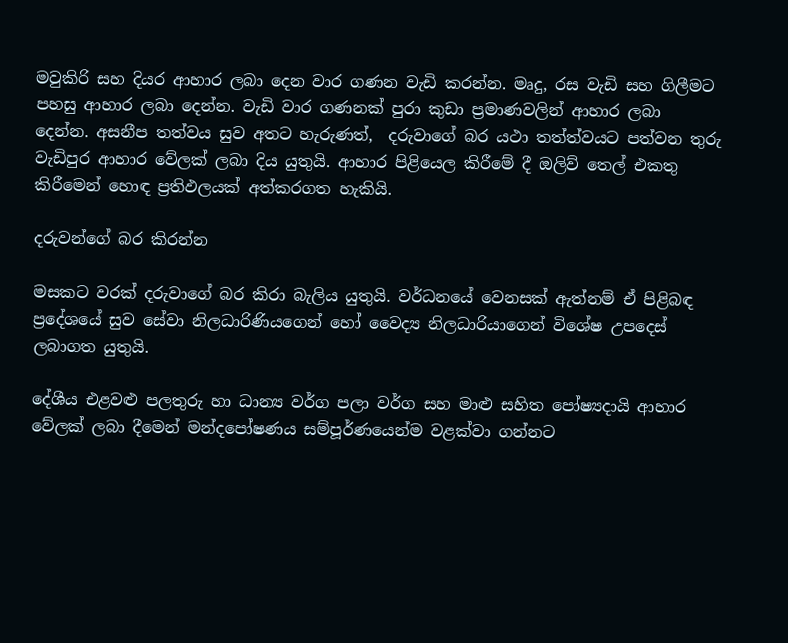මවුකිරි සහ දියර ආහාර ලබා දෙන වාර ගණන වැඩි කරන්න. මෘදු, රස වැඩි සහ ගිලීමට පහසු ආහාර ලබා දෙන්න. වැඩි වාර ගණනක් පුරා කුඩා ප්‍රමාණවලින් ආහාර ලබා දෙන්න. අසනීප තත්වය සුව අතට හැරුණත්,  දරුවාගේ බර යථා තත්ත්වයට පත්වන තුරු වැඩිපුර ආහාර වේලක් ලබා දිය යුතුයි. ආහාර පිළියෙල කිරීමේ දී ඔලිව් තෙල් එකතු කිරීමෙන් හොඳ ප්‍රතිඵලයක් අත්කරගත හැකියි.

දරුවන්ගේ බර කිරන්න

මසකට වරක් දරුවාගේ බර කිරා බැලිය යුතුයි. වර්ධනයේ වෙනසක් ඇත්නම් ඒ පිළිබඳ ප්‍රදේශයේ සුව සේවා නිලධාරිණියගෙන් හෝ වෛද්‍ය නිලධාරියාගෙන් විශේෂ උපදෙස් ලබාගත යුතුයි.

දේශීය එළවළු පලතුරු හා ධාන්‍ය වර්ග පලා වර්ග සහ මාළු සහිත පෝෂ්‍යදායි ආහාර වේලක් ලබා දීමෙන් මන්දපෝෂණය සම්පූර්ණයෙන්ම වළක්වා ගන්නට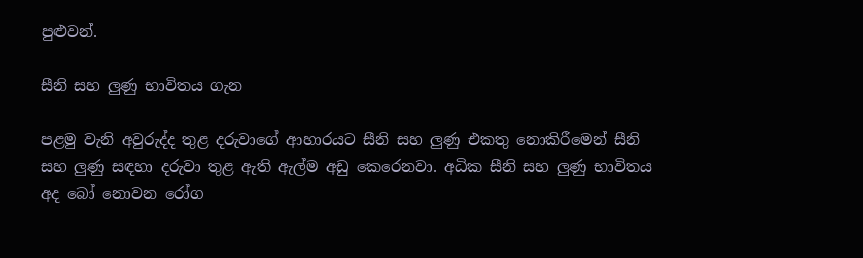පුළුවන්.

සීනි සහ ලුණු භාවිතය ගැන

පළමු වැනි අවුරුද්ද තුළ දරුවාගේ ආහාරයට සීනි සහ ලුණු එකතු නොකිරීමෙන් සීනි සහ ලුණු සඳහා දරුවා තුළ ඇති ඇල්ම අඩු කෙරෙනවා. අධික සීනි සහ ලුණු භාවිතය අද බෝ නොවන රෝග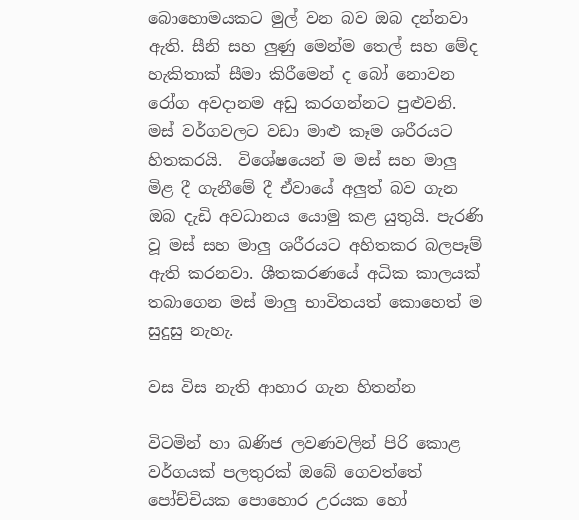බොහොමයකට මුල් වන බව ඔබ දන්නවා ඇති. සීනි සහ ලුණු මෙන්ම තෙල් සහ මේද හැකිතාක් සීමා කිරීමෙන් ද බෝ නොවන රෝග අවදානම අඩු කරගන්නට පුළුවනි.  මස් වර්ගවලට වඩා මාළු කෑම ශරීරයට හිතකරයි.  විශේෂයෙන් ම මස් සහ මාලු මිළ දී ගැනීමේ දී ඒවායේ අලුත් බව ගැන ඔබ දැඩි අවධානය යොමු කළ යුතුයි. පැරණි වූ මස් සහ මාලු ශරීරයට අහිතකර බලපෑම් ඇති කරනවා. ශීතකරණයේ අධික කාලයක් තබාගෙන මස් මාලු භාවිතයත් කොහෙත් ම සුදුසු නැහැ.

වස විස නැති ආහාර ගැන හිතන්න

විටමින් හා ඛණිජ ලවණවලින් පිරි කොළ වර්ගයක් පලතුරක් ඔබේ ගෙවත්තේ පෝච්චියක පොහොර උරයක හෝ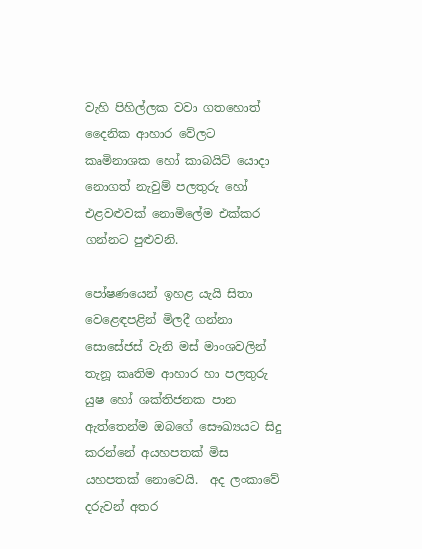වැහි පිහිල්ලක වවා ගතහොත් දෛනික ආහාර වේලට කෘමිනාශක හෝ කාබයිට් යොදා නොගත් නැවුම් පලතුරු හෝ එළවළුවක් නොමිලේම එක්කර ගන්නට පුළුවනි.

පෝෂණයෙන් ඉහළ යැයි සිතා වෙළෙඳපළින් මිලදී ගන්නා සොසේජස් වැනි මස් මාංශවලින් තැනූ කෘතිම ආහාර හා පලතුරු යුෂ හෝ ශක්තිජනක පාන ඇත්තෙන්ම ඔබගේ සෞඛ්‍යයට සිදු කරන්නේ අයහපතක් මිස යහපතක් නොවෙයි.  අද ලංකාවේ දරුවන් අතර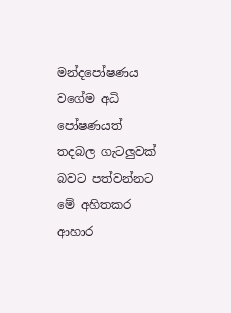මන්දපෝෂණය වගේම අධි පෝෂණයත් තදබල ගැටලුවක් බවට පත්වන්නට මේ අහිතකර ආහාර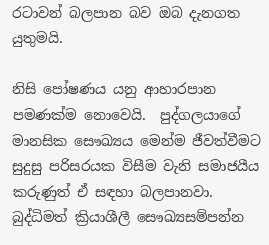රටාවන් බලපාන බව ඔබ දැනගත යුතුමයි.

නිසි පෝෂණය යනු ආහාරපාන පමණක්ම නොවෙයි.  පුද්ගලයාගේ මානසික සෞඛ්‍යය මෙන්ම ජීවත්වීමට සුදුසු පරිසරයක විසීම වැනි සමාජයීය කරුණුත් ඒ සඳහා බලපානවා. බුද්ධිමත් ක්‍රියාශීලී සෞඛ්‍යසම්පන්න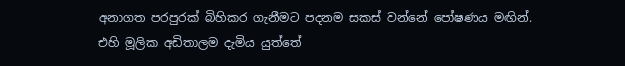අනාගත පරපුරක් බිහිකර ගැනීමට පදනම සකස් වන්නේ පෝෂණය මඟින්. එහි මූලික අඩිතාලම දැමිය යුත්තේ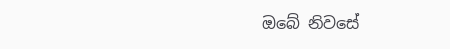ඔබේ නිවසේ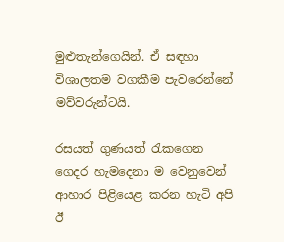මුළුතැන්ගෙයින්. ඒ සඳහා විශාලතම වගකීම පැවරෙන්නේ මව්වරුන්ටයි.

රසයත් ගුණයත් රැකගෙන ගෙදර හැමදෙනා ම වෙනුවෙන් ආහාර පිළියෙළ කරන හැටි අපි ඊ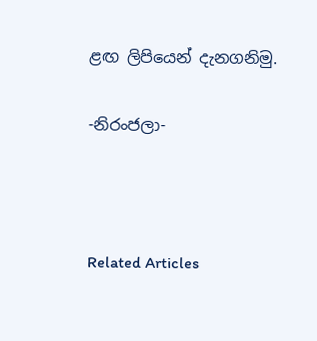ළඟ ලිපියෙන් දැනගනිමු.

-නිරංජලා-



Related Articles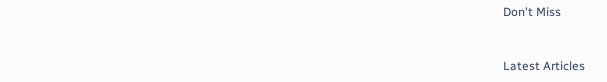Don't Miss


Latest Articles